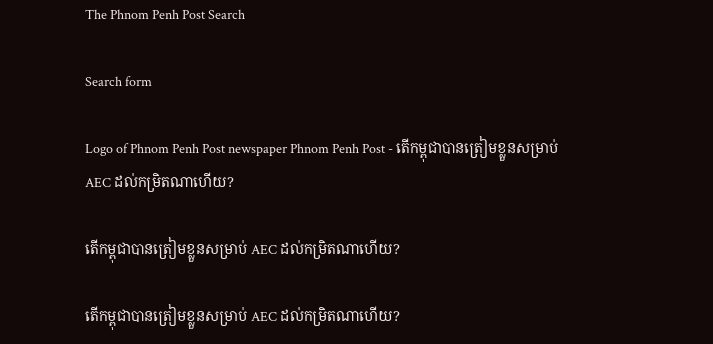The Phnom Penh Post Search

Search form

Logo of Phnom Penh Post newspaper Phnom Penh Post - តើកម្ពុជាបានត្រៀមខ្លួនសម្រាប់ AEC ដល់កម្រិតណាហើយ?

តើកម្ពុជាបានត្រៀមខ្លួនសម្រាប់ AEC ដល់កម្រិតណាហើយ?

តើកម្ពុជាបានត្រៀមខ្លួនសម្រាប់ AEC ដល់កម្រិតណាហើយ?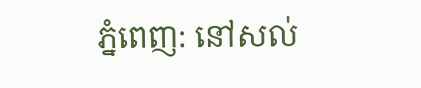ភ្នំពេញ: នៅសល់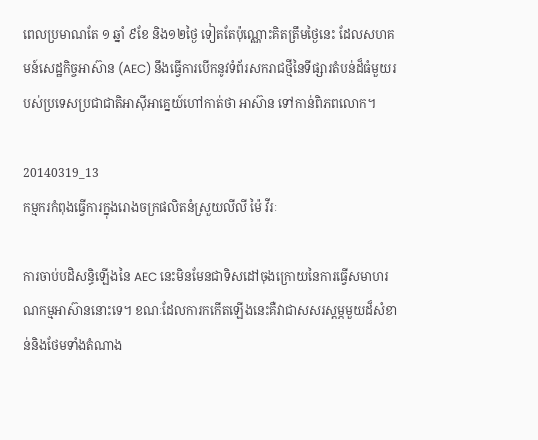ពេលប្រមាណតែ ១ ឆ្នាំ ៩ខែ និង១២ថ្ងៃ ទៀតតែប៉ុណ្ណោះគិតត្រឹមថ្ងៃនេះ ដែលសហគមន៍សេដ្ឋកិច្ចអាស៊ាន (AEC) នឹងធ្វើការបើកនូវទំព័រសករាជថ្មីនៃទីផ្សារតំបន់ដ៏ធំមួយរបស់ប្រទេសប្រជាជាតិអាស៊ីអាគ្នេយ៍ហៅកាត់ថា អាស៊ាន ទៅកាន់ពិភពលោក។

20140319_13
កម្មករកំពុងធ្វើការក្នុងរោងចក្រផលិតនំស្រួយលីលី ម៉ៃ វីរៈ

ការចាប់បដិសន្ធិឡើងនៃ AEC នេះមិនមែនជាទិសដៅចុងក្រោយនៃការធ្វើសមាហរណកម្មអាស៊ាននោះទេ។ ខណៈដែលការកកើតឡើងនេះគឺវាជាសសរស្តម្ភមួយដ៏សំខាន់និងថែមទាំងតំណាង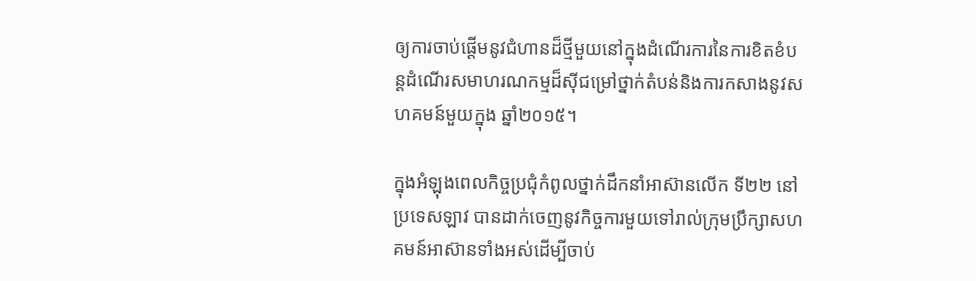ឲ្យការចាប់ផ្តើមនូវជំហានដ៏ថ្មីមួយនៅក្នុងដំណើរការនៃការខិតខំបន្តដំណើរសមាហរណកម្មដ៏ស៊ីជម្រៅថ្នាក់តំបន់និងការកសាងនូវសហគមន៍មួយក្នុង ឆ្នាំ២០១៥។

ក្នុងអំឡុងពេលកិច្ចប្រជុំកំពូលថ្នាក់ដឹកនាំអាស៊ានលើក ទី២២ នៅ ប្រទេសឡាវ បានដាក់ចេញនូវកិច្ចការមួយទៅរាល់ក្រុមប្រឹក្សាសហគមន៍អាស៊ានទាំងអស់ដើម្បីចាប់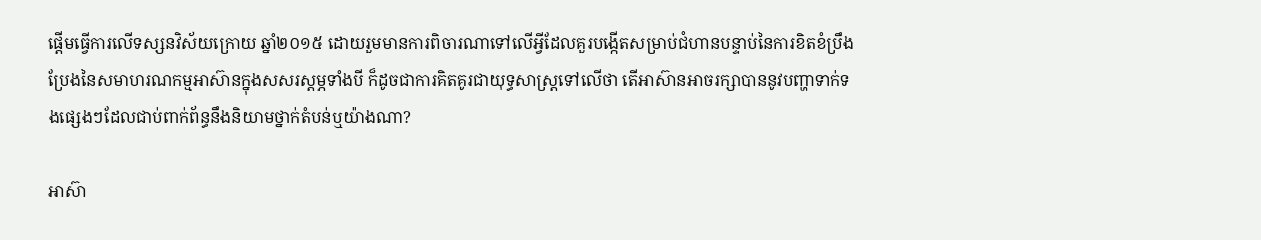ផ្តើមធ្វើការលើទស្សនវិស័យក្រោយ ឆ្នាំ២០១៥ ដោយរួមមានការពិចារណាទៅលើអ្វីដែលគួរបង្កើតសម្រាប់ជំហានបន្ទាប់នៃការខិតខំប្រឹងប្រែងនៃសមាហរណកម្មអាស៊ានក្នុងសសរស្តម្ភទាំងបី ក៏ដូចជាការគិតគូរជាយុទ្ធសាស្រ្តទៅលើថា តើអាស៊ានអាចរក្សាបាននូវបញ្ហាទាក់ទងផ្សេងៗដែលជាប់ពាក់ព័ន្ធនឹងនិយាមថ្នាក់តំបន់ឬយ៉ាងណា?

អាស៊ា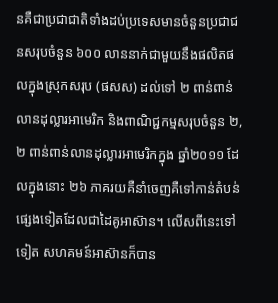នគឺជាប្រជាជាតិទាំងដប់ប្រទេសមានចំនួនប្រជាជនសរុបចំនួន ៦០០ លាននាក់ជាមួយនឹងផលិតផលក្នុងស្រុកសរុប (ផសស) ដល់ទៅ ២ ពាន់ពាន់លានដុល្លារអាមេរិក និងពាណិជ្ជកម្មសរុបចំនួន ២,២ ពាន់ពាន់លានដុល្លារអាមេរិកក្នុង ឆ្នាំ២០១១ ដែលក្នុងនោះ ២៦ ភាគរយគឺនាំចេញគឺទៅកាន់តំបន់ផ្សេងទៀតដែលជាដៃគូអាស៊ាន។ លើសពីនេះទៅទៀត សហគមន៍អាស៊ានក៏បាន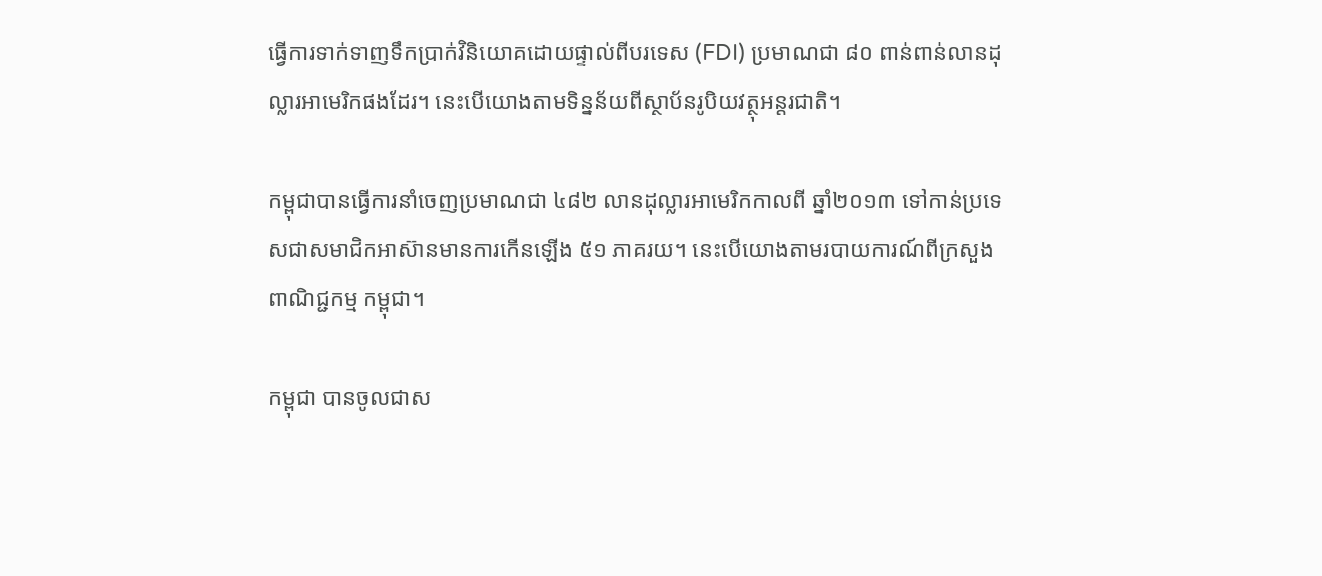ធ្វើការទាក់ទាញទឹកប្រាក់វិនិយោគដោយផ្ទាល់ពីបរទេស (FDI) ប្រមាណជា ៨០ ពាន់ពាន់លានដុល្លារអាមេរិកផងដែរ។ នេះបើយោងតាមទិន្នន័យពីស្ថាប័នរូបិយវត្ថុអន្តរជាតិ។

កម្ពុជាបានធ្វើការនាំចេញប្រមាណជា ៤៨២ លានដុល្លារអាមេរិកកាលពី ឆ្នាំ២០១៣ ទៅកាន់ប្រទេសជាសមាជិកអាស៊ានមានការកើនឡើង ៥១ ភាគរយ។ នេះបើយោងតាមរបាយការណ៍ពីក្រសួង ពាណិជ្ជកម្ម កម្ពុជា។

កម្ពុជា បានចូលជាស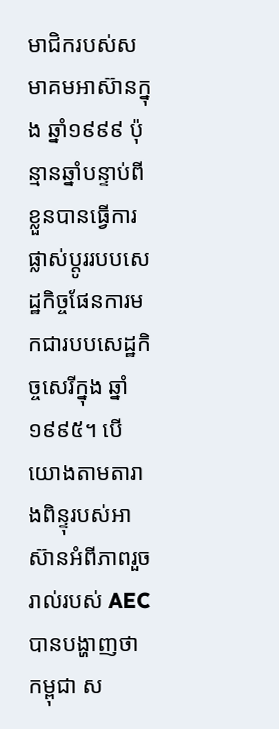មាជិករបស់សមាគមអាស៊ានក្នុង ឆ្នាំ១៩៩៩ ប៉ុន្មានឆ្នាំបន្ទាប់ពីខ្លួនបានធ្វើការផ្លាស់ប្តូររបបសេដ្ឋកិច្ចផែនការមកជារបបសេដ្ឋកិច្ចសេរីក្នុង ឆ្នាំ១៩៩៥។ បើយោងតាមតារាងពិន្ទុរបស់អាស៊ានអំពីភាពរួចរាល់របស់ AEC បានបង្ហាញថា កម្ពុជា ស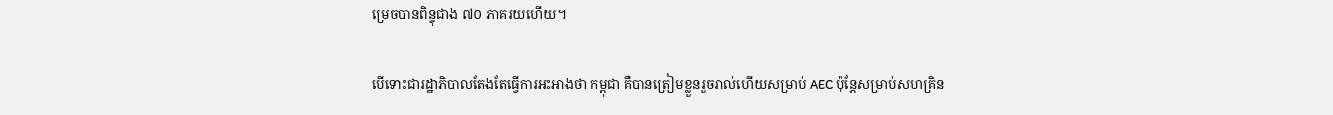ម្រេចបានពិន្ទុជាង ៧០ ភាគរយហើយ។

បើទោះជារដ្ឋាភិបាលតែងតែធ្វើការអះអាងថា កម្ពុជា គឺបានត្រៀមខ្លួនរួចរាល់ហើយសម្រាប់ AEC ប៉ុន្តែសម្រាប់សហគ្រិន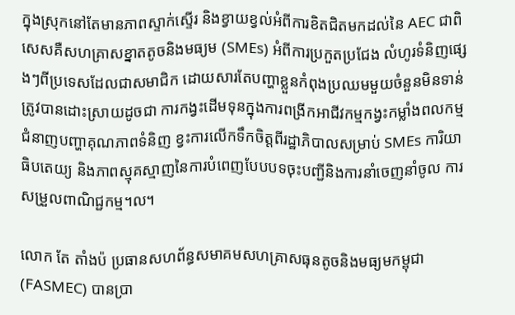ក្នុងស្រុកនៅតែមានភាពស្ទាក់ស្ទើរ និងខ្វាយខ្វល់អំពីការខិតជិតមកដល់នៃ AEC ជាពិសេសគឺសហគ្រាសខ្នាតតូចនិងមធ្យម (SMEs) អំពីការប្រកួតប្រជែង លំហូរទំនិញផ្សេងៗពីប្រទេសដែលជាសមាជិក ដោយសារតែបញ្ហាខ្លួនកំពុងប្រឈមមួយចំនួនមិនទាន់ត្រូវបានដោះស្រាយដូចជា ការកង្វះដើមទុនក្នុងការពង្រីកអាជីវកម្មកង្វះកម្លាំងពលកម្មជំនាញបញ្ហាគុណភាពទំនិញ ខ្វះការលើកទឹកចិត្តពីរដ្ឋាភិបាលសម្រាប់ SMEs ការិយាធិបតេយ្យ និងភាពស្មុគស្មាញនៃការបំពេញបែបបទចុះបញ្ជីនិងការនាំចេញនាំចូល ការសម្រួលពាណិជ្ជកម្ម។ល។

លោក តែ តាំងប៉ ប្រធានសហព័ន្ធសមាគមសហគ្រាសធុនតូចនិងមធ្យមកម្ពុជា (FASMEC) បានប្រា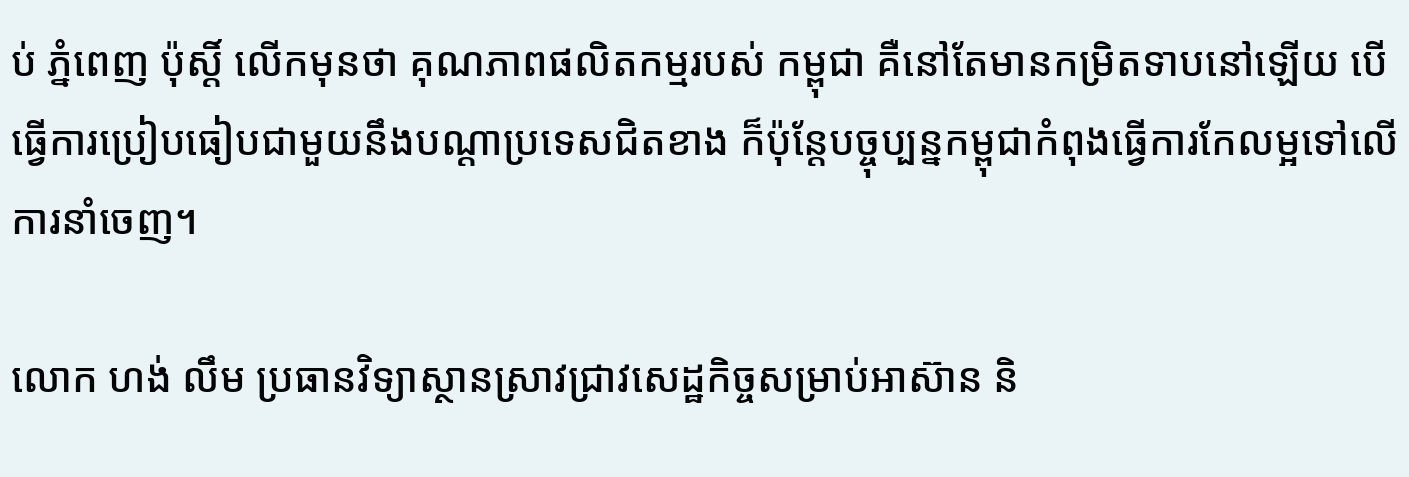ប់ ភ្នំពេញ ប៉ុស្ដិ៍ លើកមុនថា គុណភាពផលិតកម្មរបស់ កម្ពុជា គឺនៅតែមានកម្រិតទាបនៅឡើយ បើធ្វើការប្រៀបធៀបជាមួយនឹងបណ្ដាប្រទេសជិតខាង ក៏ប៉ុន្តែបច្ចុប្បន្នកម្ពុជាកំពុងធ្វើការកែលម្អទៅលើការនាំចេញ។

លោក ហង់ លឹម ប្រធានវិទ្យាស្ថានស្រាវជ្រាវសេដ្ឋកិច្ចសម្រាប់អាស៊ាន និ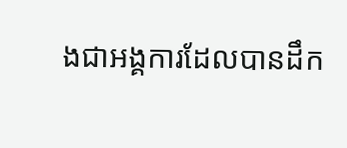ងជាអង្គការដែលបានដឹក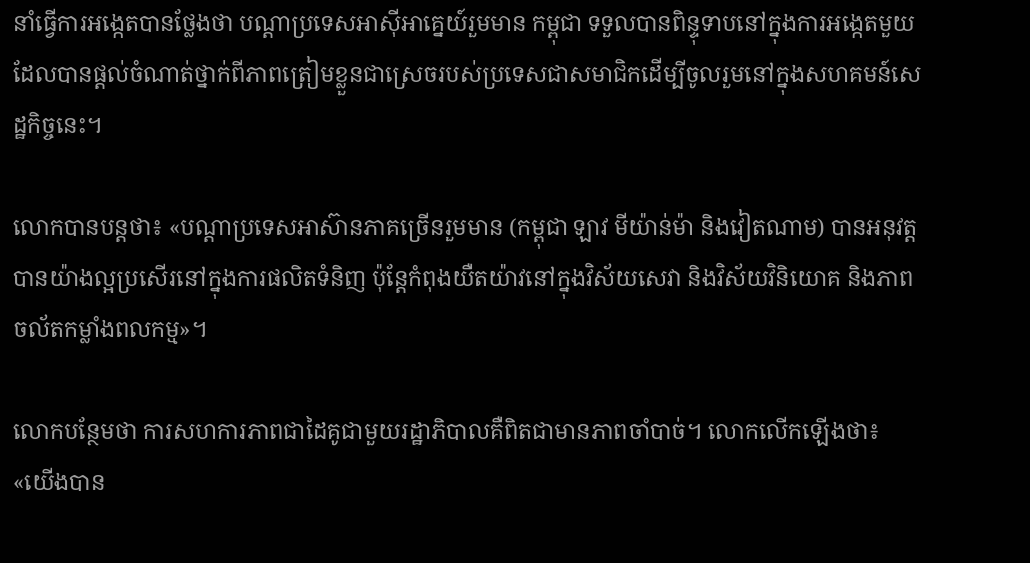នាំធ្វើការអង្កេតបានថ្លែងថា បណ្ដាប្រទេសអាស៊ីអាគ្នេយ៍រួមមាន កម្ពុជា ទទួលបានពិន្ទុទាបនៅក្នុងការអង្កេតមួយដែលបានផ្ដល់ចំណាត់ថ្នាក់ពីភាពត្រៀមខ្លួនជាស្រេចរបស់ប្រទេសជាសមាជិកដើម្បីចូលរួមនៅក្នុងសហគមន៍សេដ្ឋកិច្ចនេះ។

លោកបានបន្តថា៖ «បណ្ដាប្រទេសអាស៊ានភាគច្រើនរួមមាន (កម្ពុជា ឡាវ មីយ៉ាន់ម៉ា និងវៀតណាម) បានអនុវត្តបានយ៉ាងល្អប្រសើរនៅក្នុងការផលិតទំនិញ ប៉ុន្តែកំពុងយឺតយ៉ាវនៅក្នុងវិស័យសេវា និងវិស័យវិនិយោគ និងភាពចល័តកម្លាំងពលកម្ម»។

លោកបន្ថែមថា ការសហការភាពជាដៃគូជាមួយរដ្ឋាភិបាលគឺពិតជាមានភាពចាំបាច់។ លោកលើកឡើងថា៖ «យើងបាន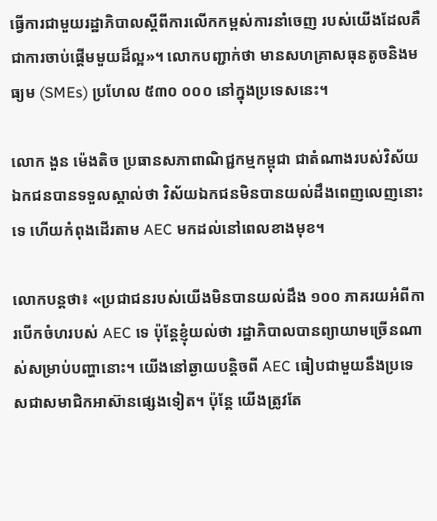ធ្វើការជាមួយរដ្ឋាភិបាលស្ដីពីការលើកកម្ពស់ការនាំចេញ របស់យើងដែលគឺជាការចាប់ផ្ដើមមួយដ៏ល្អ»។ លោកបញ្ជាក់ថា មានសហគ្រាសធុនតូចនិងមធ្យម (SMEs) ប្រហែល ៥៣០ ០០០ នៅក្នុងប្រទេសនេះ។

លោក ងួន ម៉េងតិច ប្រធានសភាពាណិជ្ជកម្មកម្ពុជា ជាតំណាងរបស់វិស័យឯកជនបានទទួលស្គាល់ថា វិស័យឯកជនមិនបានយល់ដឹងពេញលេញនោះទេ ហើយកំពុងដើរតាម AEC មកដល់នៅពេលខាងមុខ។

លោកបន្តថា៖ «ប្រជាជនរបស់យើងមិនបានយល់ដឹង ១០០ ភាគរយអំពីការបើកចំហរបស់ AEC ទេ ប៉ុន្តែខ្ញុំយល់ថា រដ្ឋាភិបាលបានព្យាយាមច្រើនណាស់សម្រាប់បញ្ហានោះ។ យើងនៅឆ្ងាយបន្តិចពី AEC ធៀបជាមួយនឹងប្រទេសជាសមាជិកអាស៊ានផ្សេងទៀត។ ប៉ុន្តែ យើងត្រូវតែ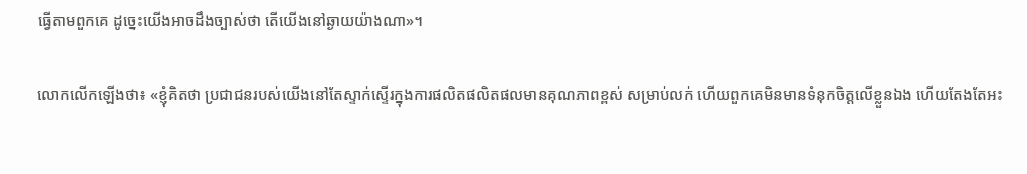ធ្វើតាមពួកគេ ដូច្នេះយើងអាចដឹងច្បាស់ថា តើយើងនៅឆ្ងាយយ៉ាងណា»។

លោកលើកឡើងថា៖ «ខ្ញុំគិតថា ប្រជាជនរបស់យើងនៅតែស្ទាក់ស្ទើរក្នុងការផលិតផលិតផលមានគុណភាពខ្ពស់ សម្រាប់លក់ ហើយពួកគេមិនមានទំនុកចិត្តលើខ្លួនឯង ហើយតែងតែអះ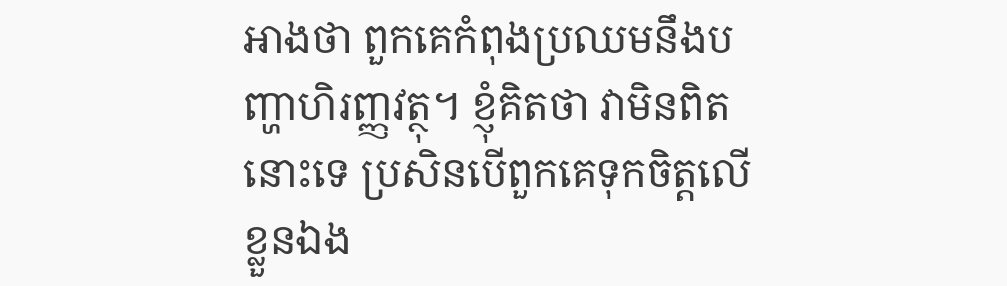អាងថា ពួកគេកំពុងប្រឈមនឹងបញ្ហាហិរញ្ញវត្ថុ។ ខ្ញុំគិតថា វាមិនពិតនោះទេ ប្រសិនបើពួកគេទុកចិត្តលើខ្លួនឯង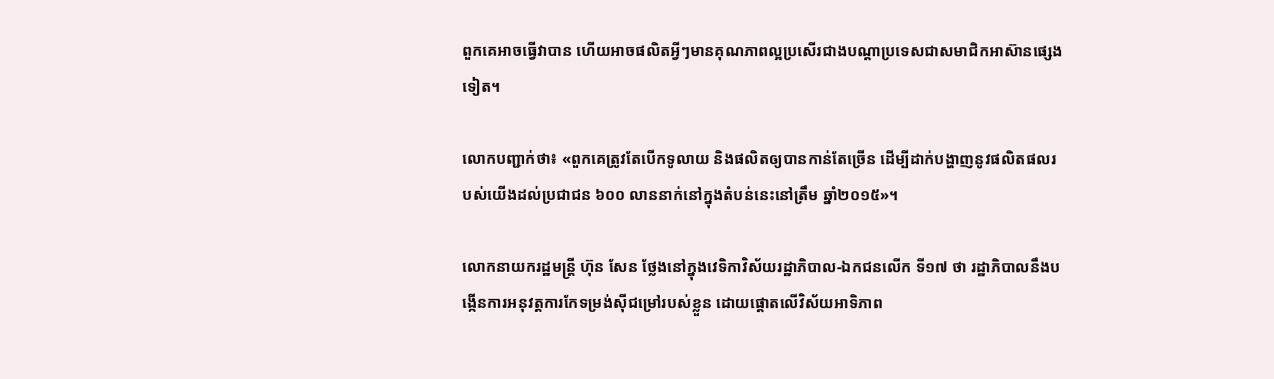ពួកគេអាចធ្វើវាបាន ហើយអាចផលិតអ្វីៗមានគុណភាពល្អប្រសើរជាងបណ្ដាប្រទេសជាសមាជិកអាស៊ានផ្សេងទៀត។

លោកបញ្ជាក់ថា៖ «ពួកគេត្រូវតែបើកទូលាយ និងផលិតឲ្យបានកាន់តែច្រើន ដើម្បីដាក់បង្ហាញនូវផលិតផលរបស់យើងដល់ប្រជាជន ៦០០ លាននាក់នៅក្នុងតំបន់នេះនៅត្រឹម ឆ្នាំ២០១៥»។

លោកនាយករដ្ឋមន្ដ្រី ហ៊ុន សែន ថ្លែងនៅក្នុងវេទិកាវិស័យរដ្ឋាភិបាល-ឯកជនលើក ទី១៧ ថា រដ្ឋាភិបាលនឹងបង្កើនការអនុវត្តការកែទម្រង់ស៊ីជម្រៅរបស់ខ្លួន ដោយផ្ដោតលើវិស័យអាទិភាព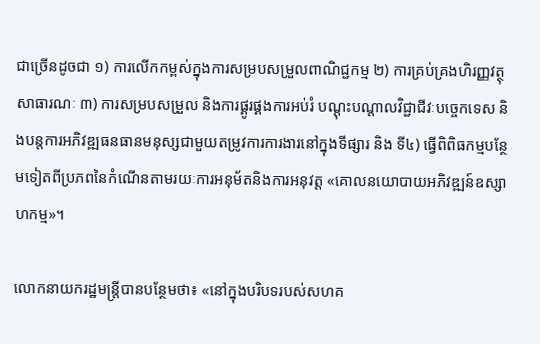ជាច្រើនដូចជា ១) ការលើកកម្ពស់ក្នុងការសម្របសម្រួលពាណិជ្ជកម្ម ២) ការគ្រប់គ្រងហិរញ្ញវត្ថុសាធារណៈ ៣) ការសម្របសម្រួល និងការផ្គូរផ្គងការអប់រំ បណ្ដុះបណ្ដាលវិជ្ជាជីវៈបច្ចេកទេស និងបន្តការអភិវឌ្ឍធនធានមនុស្សជាមួយតម្រូវការការងារនៅក្នុងទីផ្សារ និង ទី៤) ធ្វើពិពិធកម្មបន្ថែមទៀតពីប្រភពនៃកំណើនតាមរយៈការអនុម័តនិងការអនុវត្ត «គោលនយោបាយអភិវឌ្ឍន៍ឧស្សាហកម្ម»។

លោកនាយករដ្ឋមន្ដ្រីបានបន្ថែមថា៖ «នៅក្នុងបរិបទរបស់សហគ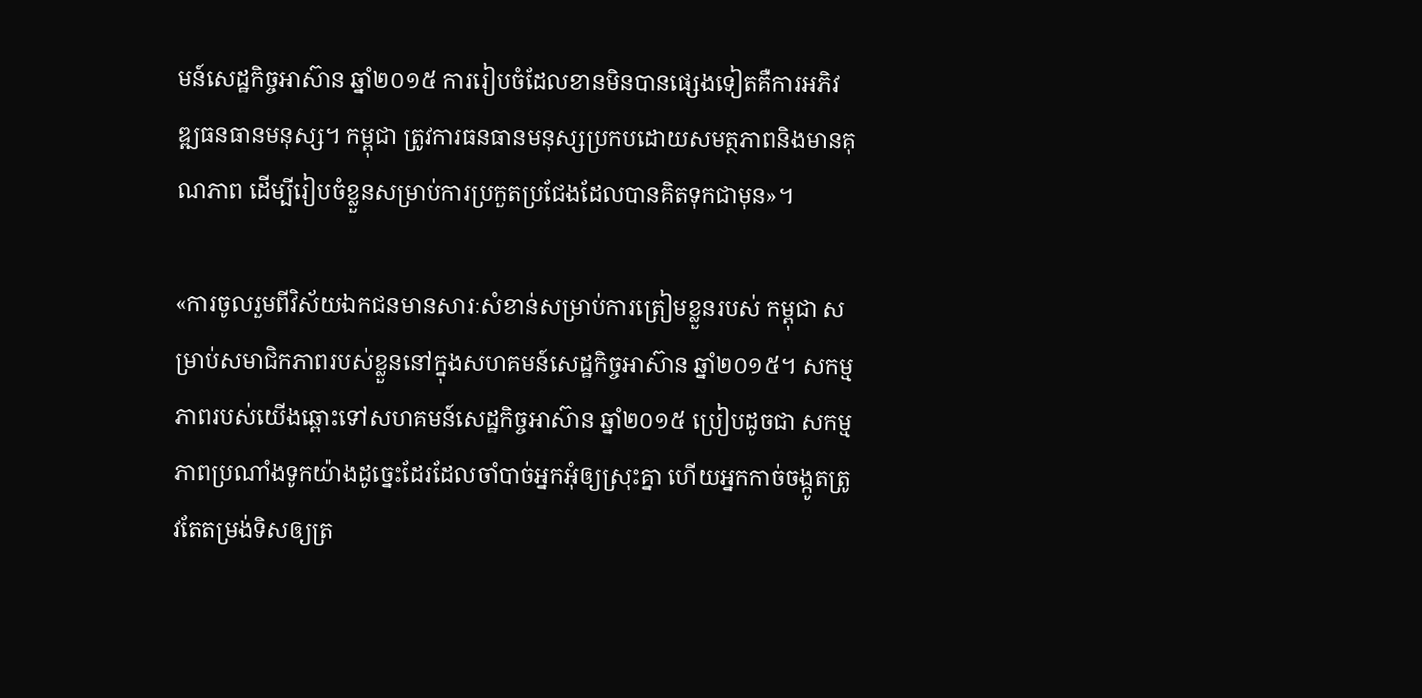មន៍សេដ្ឋកិច្ចអាស៊ាន ឆ្នាំ២០១៥ ការរៀបចំដែលខានមិនបានផ្សេងទៀតគឺការអភិវឌ្ឍធនធានមនុស្ស។ កម្ពុជា ត្រូវការធនធានមនុស្សប្រកបដោយសមត្ថភាពនិងមានគុណភាព ដើម្បីរៀបចំខ្លួនសម្រាប់ការប្រកួតប្រជែងដែលបានគិតទុកជាមុន»។

«ការចូលរួមពីវិស័យឯកជនមានសារៈសំខាន់សម្រាប់ការត្រៀមខ្លួនរបស់ កម្ពុជា សម្រាប់សមាជិកភាពរបស់ខ្លួននៅក្នុងសហគមន៍សេដ្ឋកិច្ចអាស៊ាន ឆ្នាំ២០១៥។ សកម្មភាពរបស់យើងឆ្ពោះទៅសហគមន៍សេដ្ឋកិច្ចអាស៊ាន ឆ្នាំ២០១៥ ប្រៀបដូចជា សកម្មភាពប្រណាំងទូកយ៉ាងដូច្នេះដែរដែលចាំបាច់អ្នកអុំឲ្យស្រុះគ្នា ហើយអ្នកកាច់ចង្កូតត្រូវតែតម្រង់ទិសឲ្យត្រ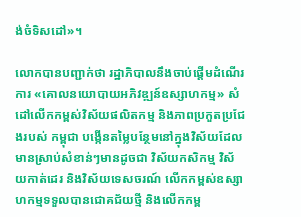ង់ចំទិសដៅ»។

លោកបានបញ្ជាក់ថា រដ្ឋាភិបាលនឹងចាប់ផ្ដើមដំណើរការ «គោលនយោបាយអភិវឌ្ឍន៍ឧស្សាហកម្ម» សំដៅលើកកម្ពស់វិស័យផលិតកម្ម និងភាពប្រកួតប្រជែងរបស់ កម្ពុជា បង្កើនតម្លៃបន្ថែមនៅក្នុងវិស័យដែលមានស្រាប់សំខាន់ៗមានដូចជា វិស័យកសិកម្ម វិស័យកាត់ដេរ និងវិស័យទេសចរណ៍ លើកកម្ពស់ឧស្សាហកម្មទទួលបានជោគជ័យថ្មី និងលើកកម្ព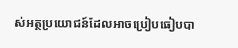ស់អត្ថប្រយោជន៍ដែលអាចប្រៀបធៀបបា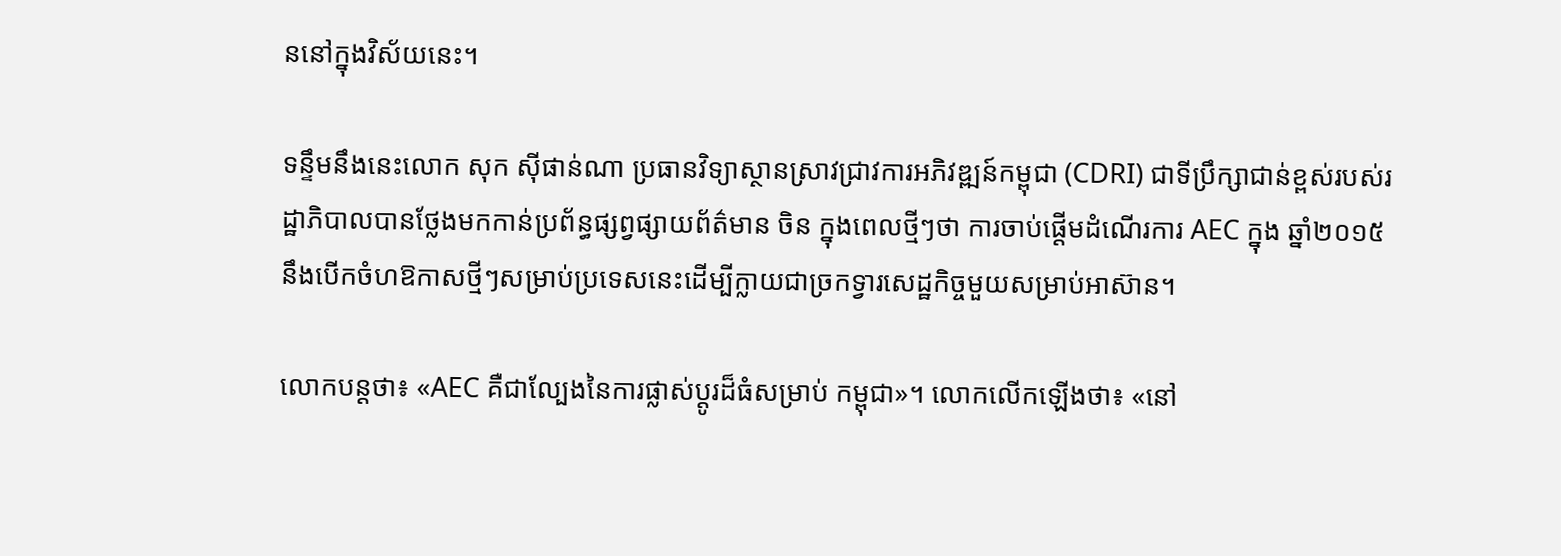ននៅក្នុងវិស័យនេះ។

ទន្ទឹមនឹងនេះលោក សុក ស៊ីផាន់ណា ប្រធានវិទ្យាស្ថានស្រាវជ្រាវការអភិវឌ្ឍន៍កម្ពុជា (CDRI) ជាទីប្រឹក្សាជាន់ខ្ពស់របស់រដ្ឋាភិបាលបានថ្លែងមកកាន់ប្រព័ន្ធផ្សព្វផ្សាយព័ត៌មាន ចិន ក្នុងពេលថ្មីៗថា ការចាប់ផ្ដើមដំណើរការ AEC ក្នុង ឆ្នាំ២០១៥ នឹងបើកចំហឱកាសថ្មីៗសម្រាប់ប្រទេសនេះដើម្បីក្លាយជាច្រកទ្វារសេដ្ឋកិច្ចមួយសម្រាប់អាស៊ាន។

លោកបន្តថា៖ «AEC គឺជាល្បែងនៃការផ្លាស់ប្តូរដ៏ធំសម្រាប់ កម្ពុជា»។ លោកលើកឡើងថា៖ «នៅ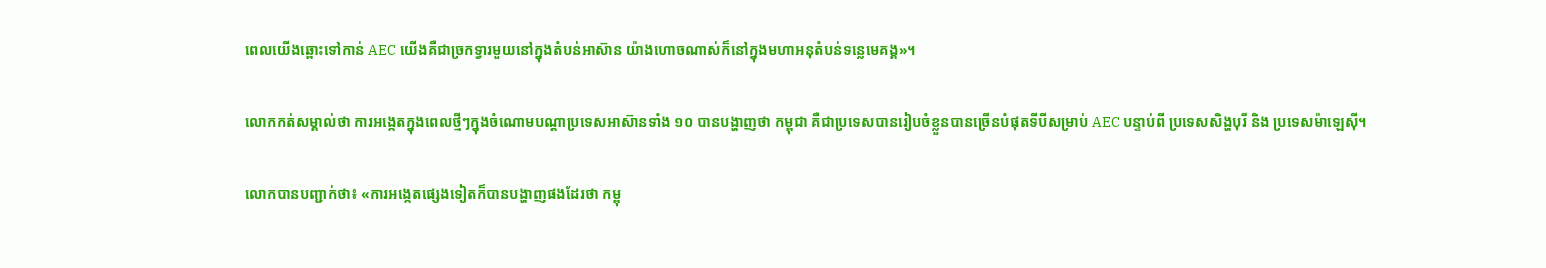ពេលយើងឆ្ពោះទៅកាន់ AEC យើងគឺជាច្រកទ្វារមួយនៅក្នុងតំបន់អាស៊ាន យ៉ាងហោចណាស់ក៏នៅក្នុងមហាអនុតំបន់ទន្លេមេគង្គ»។

លោកកត់សម្គាល់ថា ការអង្កេតក្នុងពេលថ្មីៗក្នុងចំណោមបណ្ដាប្រទេសអាស៊ានទាំង ១០ បានបង្ហាញថា កម្ពុជា គឺជាប្រទេសបានរៀបចំខ្លួនបានច្រើនបំផុតទីបីសម្រាប់ AEC បន្ទាប់ពី ប្រទេសសិង្ហបុរី និង ប្រទេសម៉ាឡេស៊ី។

លោកបានបញ្ជាក់ថា៖ «ការអង្កេតផ្សេងទៀតក៏បានបង្ហាញផងដែរថា កម្ពុ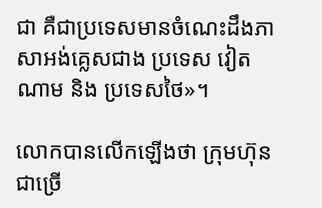ជា គឺជាប្រទេសមានចំណេះដឹងភាសាអង់គ្លេសជាង ប្រទេស វៀតណាម និង ប្រទេសថៃ»។

លោកបានលើកឡើងថា ក្រុមហ៊ុនជាច្រើ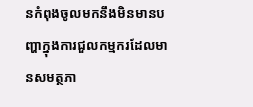នកំពុងចូលមកនឹងមិនមានបញ្ហាក្នុងការជួលកម្មករដែលមានសមត្ថភា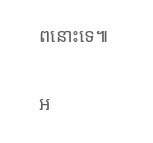ពនោះទេ៕

អ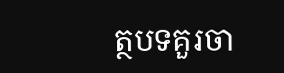ត្ថបទគួរចា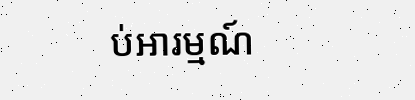ប់អារម្មណ៍